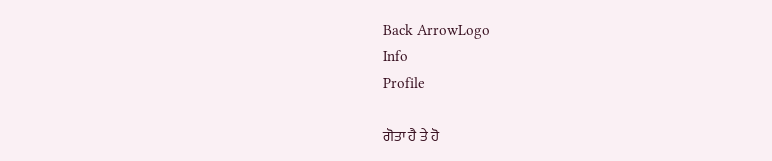Back ArrowLogo
Info
Profile

ਗੋਤਾ ਹੈ ਤੇ ਹੋ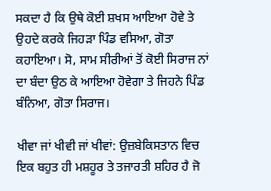ਸਕਦਾ ਹੈ ਕਿ ਉਥੇ ਕੋਈ ਸ਼ਖਸ ਆਇਆ ਹੋਵੇ ਤੇ ਉਹਦੇ ਕਰਕੇ ਜਿਹੜਾ ਪਿੰਡ ਵਸਿਆ, ਗੋਤਾ ਕਹਾਇਆ। ਸੋ, ਸਾਮ ਸੀਰੀਆਂ ਤੋਂ ਕੋਈ ਸਿਰਾਜ ਨਾਂ ਦਾ ਬੰਦਾ ਉਠ ਕੇ ਆਇਆ ਹੋਵੇਗਾ ਤੇ ਜਿਹਨੇ ਪਿੰਡ ਬੰਨਿਆ, ਗੋਤਾ ਸਿਰਾਜ।

ਖੀਵਾ ਜਾਂ ਖੀਵੀ ਜਾਂ ਖੀਵਾਂ: ਉਜ਼ਬੇਕਿਸਤਾਨ ਵਿਚ ਇਕ ਬਹੁਤ ਹੀ ਮਸ਼ਹੂਰ ਤੇ ਤਜਾਰਤੀ ਸ਼ਹਿਰ ਹੈ ਜੋ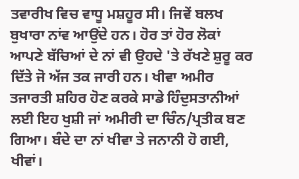ਤਵਾਰੀਖ ਵਿਚ ਵਾਧੂ ਮਸ਼ਹੂਰ ਸੀ। ਜਿਵੇਂ ਬਲਖ ਬੁਖਾਰਾ ਨਾਂਵ ਆਉਂਦੇ ਹਨ। ਹੋਰ ਤਾਂ ਹੋਰ ਲੋਕਾਂ ਆਪਣੇ ਬੱਚਿਆਂ ਦੇ ਨਾਂ ਵੀ ਉਹਦੇ 'ਤੇ ਰੱਖਣੇ ਸ਼ੁਰੂ ਕਰ ਦਿੱਤੇ ਜੋ ਅੱਜ ਤਕ ਜਾਰੀ ਹਨ। ਖੀਵਾ ਅਮੀਰ ਤਜਾਰਤੀ ਸ਼ਹਿਰ ਹੋਣ ਕਰਕੇ ਸਾਡੇ ਹਿੰਦੁਸਤਾਨੀਆਂ ਲਈ ਇਹ ਖੁਸ਼ੀ ਜਾਂ ਅਮੀਰੀ ਦਾ ਚਿੰਨ/ਪ੍ਰਤੀਕ ਬਣ ਗਿਆ। ਬੰਦੇ ਦਾ ਨਾਂ ਖੀਵਾ ਤੇ ਜਨਾਨੀ ਹੋ ਗਈ, ਖੀਵਾਂ।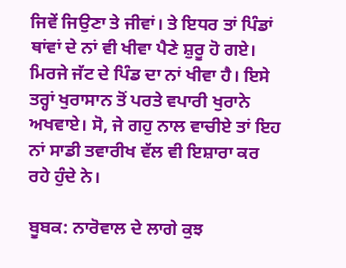ਜਿਵੇਂ ਜਿਉਣਾ ਤੇ ਜੀਵਾਂ। ਤੇ ਇਧਰ ਤਾਂ ਪਿੰਡਾਂ ਥਾਂਵਾਂ ਦੇ ਨਾਂ ਵੀ ਖੀਵਾ ਪੈਣੇ ਸ਼ੁਰੂ ਹੋ ਗਏ। ਮਿਰਜੇ ਜੱਟ ਦੇ ਪਿੰਡ ਦਾ ਨਾਂ ਖੀਵਾ ਹੈ। ਇਸੇ ਤਰ੍ਹਾਂ ਖੁਰਾਸਾਨ ਤੋਂ ਪਰਤੇ ਵਪਾਰੀ ਖੁਰਾਨੇ ਅਖਵਾਏ। ਸੋ, ਜੇ ਗਹੁ ਨਾਲ ਵਾਚੀਏ ਤਾਂ ਇਹ ਨਾਂ ਸਾਡੀ ਤਵਾਰੀਖ ਵੱਲ ਵੀ ਇਸ਼ਾਰਾ ਕਰ ਰਹੇ ਹੁੰਦੇ ਨੇ।

ਬੂਬਕ: ਨਾਰੋਵਾਲ ਦੇ ਲਾਗੇ ਕੁਝ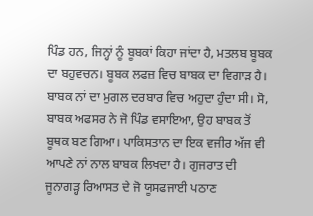ਪਿੰਡ ਹਨ, ਜਿਨ੍ਹਾਂ ਨੂੰ ਬੂਬਕਾਂ ਕਿਹਾ ਜਾਂਦਾ ਹੈ, ਮਤਲਬ ਬੂਬਕ ਦਾ ਬਹੁਵਚਨ। ਬੂਬਕ ਲਫਜ਼ ਵਿਚ ਬਾਬਕ ਦਾ ਵਿਗਾੜ ਹੈ। ਬਾਬਕ ਨਾਂ ਦਾ ਮੁਗਲ ਦਰਬਾਰ ਵਿਚ ਅਹੁਦਾ ਹੁੰਦਾ ਸੀ। ਸੋ, ਬਾਬਕ ਅਫਸਰ ਨੇ ਜੋ ਪਿੰਡ ਵਸਾਇਆ, ਉਹ ਬਾਬਕ ਤੋਂ ਬੂਥਕ ਬਣ ਗਿਆ। ਪਾਕਿਸਤਾਨ ਦਾ ਇਕ ਵਜੀਰ ਅੱਜ ਵੀ ਆਪਣੇ ਨਾਂ ਨਾਲ ਬਾਬਕ ਲਿਖਦਾ ਹੈ। ਗੁਜਰਾਤ ਦੀ ਜੂਨਾਗੜ੍ਹ ਰਿਆਸਤ ਦੇ ਜੋ ਯੂਸਫਜਾਈ ਪਠਾਣ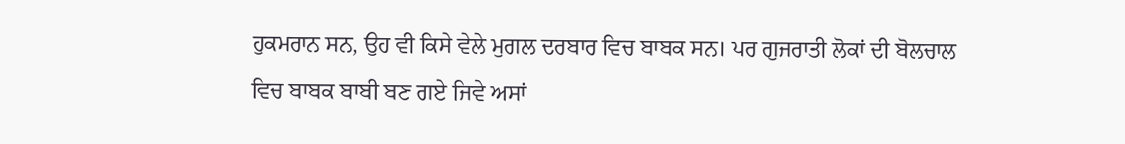ਹੁਕਮਰਾਨ ਸਨ, ਉਹ ਵੀ ਕਿਸੇ ਵੇਲੇ ਮੁਗਲ ਦਰਬਾਰ ਵਿਚ ਬਾਬਕ ਸਨ। ਪਰ ਗੁਜਰਾਤੀ ਲੋਕਾਂ ਦੀ ਬੋਲਚਾਲ ਵਿਚ ਬਾਬਕ ਬਾਬੀ ਬਣ ਗਏ ਜਿਵੇ ਅਸਾਂ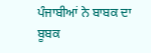ਪੰਜਾਬੀਆਂ ਨੇ ਬਾਬਕ ਦਾ ਬੂਬਕ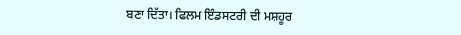ਬਣਾ ਦਿੱਤਾ। ਫਿਲਮ ਇੰਡਸਟਰੀ ਦੀ ਮਸ਼ਹੂਰ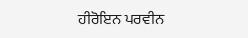ਹੀਰੋਇਨ ਪਰਵੀਨ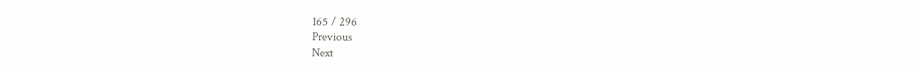165 / 296
Previous
Next